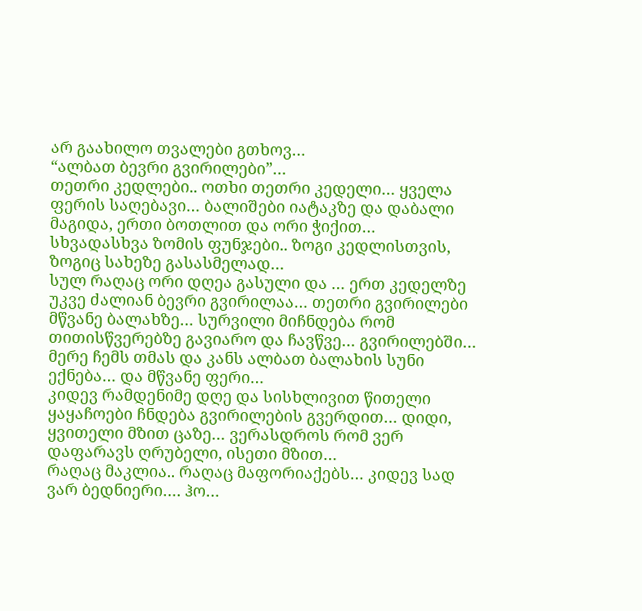არ გაახილო თვალები გთხოვ…
“ალბათ ბევრი გვირილები”…
თეთრი კედლები.. ოთხი თეთრი კედელი… ყველა ფერის საღებავი… ბალიშები იატაკზე და დაბალი მაგიდა, ერთი ბოთლით და ორი ჭიქით…
სხვადასხვა ზომის ფუნჯები.. ზოგი კედლისთვის, ზოგიც სახეზე გასასმელად…
სულ რაღაც ორი დღეა გასული და … ერთ კედელზე უკვე ძალიან ბევრი გვირილაა… თეთრი გვირილები მწვანე ბალახზე… სურვილი მიჩნდება რომ თითისწვერებზე გავიარო და ჩავწვე… გვირილებში… მერე ჩემს თმას და კანს ალბათ ბალახის სუნი ექნება… და მწვანე ფერი…
კიდევ რამდენიმე დღე და სისხლივით წითელი ყაყაჩოები ჩნდება გვირილების გვერდით… დიდი, ყვითელი მზით ცაზე… ვერასდროს რომ ვერ დაფარავს ღრუბელი, ისეთი მზით…
რაღაც მაკლია.. რაღაც მაფორიაქებს… კიდევ სად ვარ ბედნიერი…. ჰო…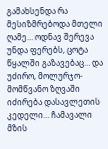გამახსენდა რა მესიზმრებოდა მთელი ღამე… ოდნავ შერევა უნდა ფერებს, ცოტა წყალში გაზავებაც… და უძირო, მოლურჯო-მომწვანო ზღვაში იძირება დასავლეთის კედელი… ჩამავალი მზის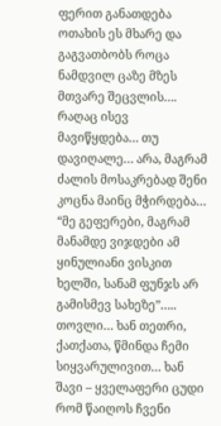ფერით განათდება ოთახის ეს მხარე და გაგვათბობს როცა ნამდვილ ცაზე მზეს მთვარე შეცვლის….
რაღაც ისევ მავიწყდება… თუ დავიღალე… არა, მაგრამ ძალის მოსაკრებად შენი კოცნა მაინც მჭირდება…
“მე გეფერები, მაგრამ მანამდე ვიჯდები ამ ყინულიანი ვისკით ხელში, სანამ ფუნჯს არ გამისმევ სახეზე”…..
თოვლი… ხან თეთრი, ქათქათა, წმინდა ჩემი სიყვარულივით… ხან შავი – ყველაფერი ცუდი რომ წაიღოს ჩვენი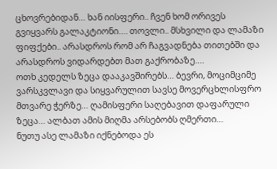ცხოვრებიდან… ხან იისფერი.. ჩვენ ხომ ორივეს გვიყვარს გალაკტიონი…. თოვლი.. მსხვილი და ლამაზი ფიფქები.. არასდროს რომ არ ჩაგვადნება თითებში და არასდროს ვიდარდებთ მათ გაქრობაზე….
ოთხ კედელს ზეცა დააკავშირებს… ბევრი, მოციმციმე ვარსკვლავი და სიყვარულით სავსე მოვერცხლისფრო მთვარე ჭერზე… ღამისფერი საღებავით დაფარული ზეცა… ალბათ ამის მიღმა არსებობს ღმერთი…
ნუთუ ასე ლამაზი იქნებოდა ეს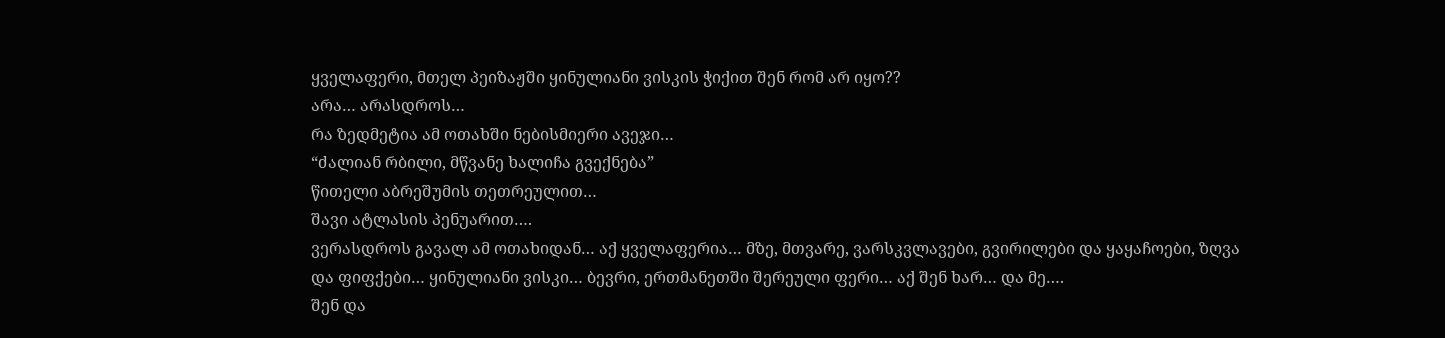ყველაფერი, მთელ პეიზაჟში ყინულიანი ვისკის ჭიქით შენ რომ არ იყო??
არა… არასდროს…
რა ზედმეტია ამ ოთახში ნებისმიერი ავეჯი…
“ძალიან რბილი, მწვანე ხალიჩა გვექნება”
წითელი აბრეშუმის თეთრეულით…
შავი ატლასის პენუარით….
ვერასდროს გავალ ამ ოთახიდან… აქ ყველაფერია… მზე, მთვარე, ვარსკვლავები, გვირილები და ყაყაჩოები, ზღვა და ფიფქები… ყინულიანი ვისკი… ბევრი, ერთმანეთში შერეული ფერი… აქ შენ ხარ… და მე….
შენ და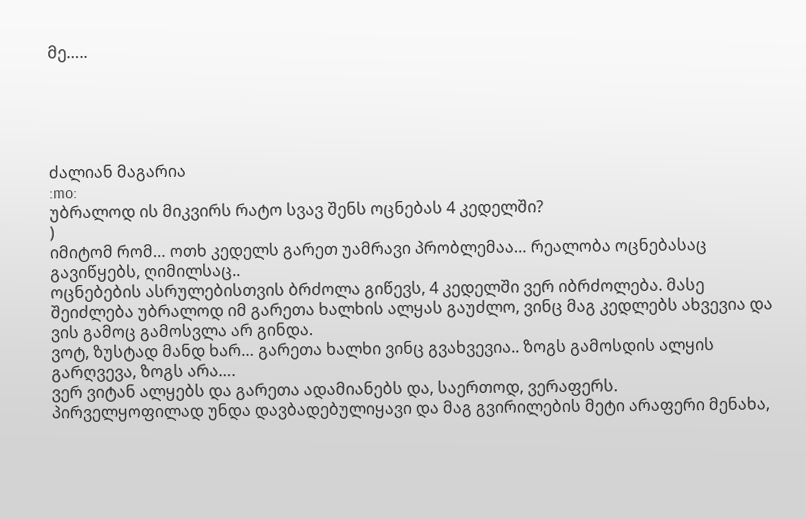მე…..





ძალიან მაგარია
:mo:
უბრალოდ ის მიკვირს რატო სვავ შენს ოცნებას 4 კედელში?
)
იმიტომ რომ… ოთხ კედელს გარეთ უამრავი პრობლემაა… რეალობა ოცნებასაც გავიწყებს, ღიმილსაც..
ოცნებების ასრულებისთვის ბრძოლა გიწევს, 4 კედელში ვერ იბრძოლება. მასე შეიძლება უბრალოდ იმ გარეთა ხალხის ალყას გაუძლო, ვინც მაგ კედლებს ახვევია და ვის გამოც გამოსვლა არ გინდა.
ვოტ, ზუსტად მანდ ხარ… გარეთა ხალხი ვინც გვახვევია.. ზოგს გამოსდის ალყის გარღვევა, ზოგს არა….
ვერ ვიტან ალყებს და გარეთა ადამიანებს და, საერთოდ, ვერაფერს.
პირველყოფილად უნდა დავბადებულიყავი და მაგ გვირილების მეტი არაფერი მენახა,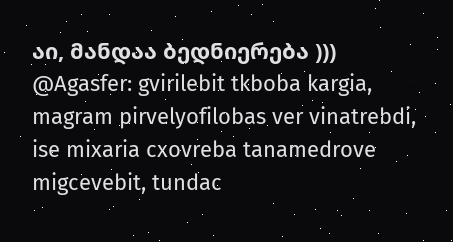აი, მანდაა ბედნიერება )))
@Agasfer: gvirilebit tkboba kargia, magram pirvelyofilobas ver vinatrebdi, ise mixaria cxovreba tanamedrove migcevebit, tundac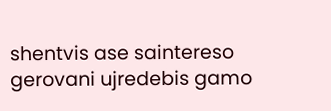shentvis ase saintereso gerovani ujredebis gamo